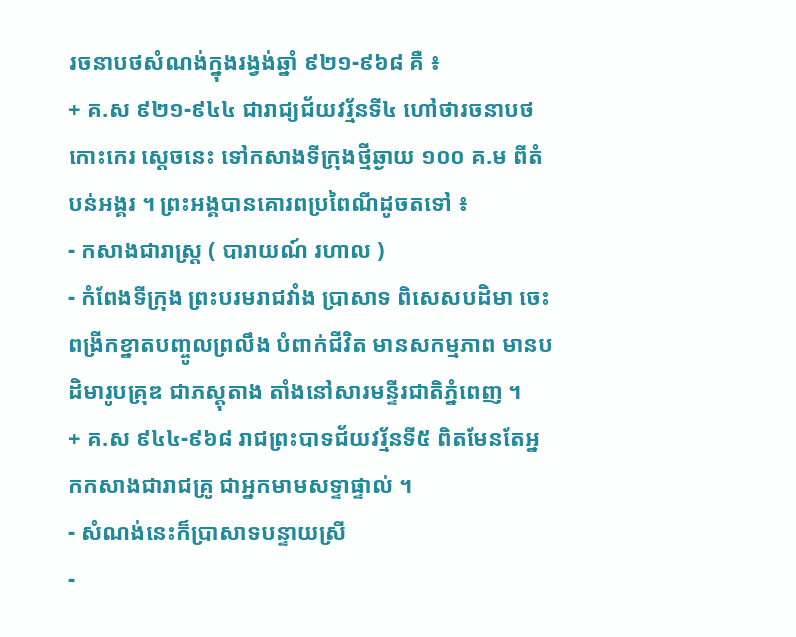រចនាបថសំណង់ក្នុងរង្វង់ឆ្នាំ ៩២១-៩៦៨ គឺ ៖
+ គ.ស ៩២១-៩៤៤ ជារាជ្យជ័យវរ្ម័នទី៤ ហៅថារចនាបថកោះកេរ សេ្ដចនេះ ទៅកសាងទីក្រុងថ្មីឆ្ងាយ ១០០ គ.ម ពីតំបន់អង្គរ ។ ព្រះអង្គបានគោរពប្រពៃណីដូចតទៅ ៖
- កសាងជារាស្ត្រ ( បារាយណ៍ រហាល )
- កំពែងទីក្រុង ព្រះបរមរាជវាំង ប្រាសាទ ពិសេសបដិមា ចេះពង្រីកខ្នាតបញ្ចូលព្រលឹង បំពាក់ជីវិត មានសកម្មភាព មានបដិមារូបគ្រុឌ ជាភស្តុតាង តាំងនៅសារមន្ទីរជាតិភ្នំពេញ ។
+ គ.ស ៩៤៤-៩៦៨ រាជព្រះបាទជ័យវរ្ម័នទី៥ ពិតមែនតែអ្នកកសាងជារាជគ្រូ ជាអ្នកមាមសទ្ទាផ្ទាល់ ។
- សំណង់នេះក៏ប្រាសាទបន្ទាយស្រី
-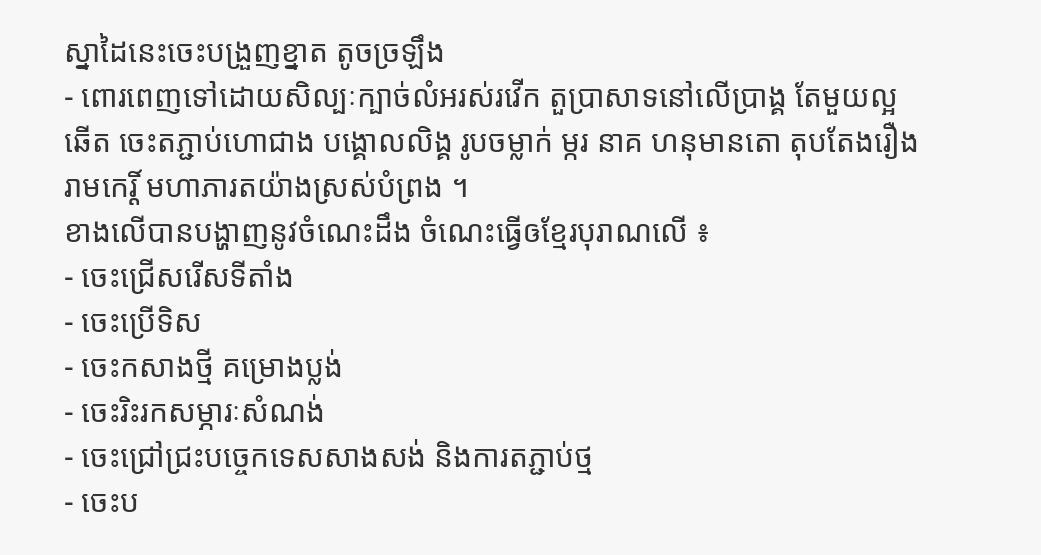ស្នាដៃនេះចេះបង្រួញខ្នាត តូចច្រឡឹង
- ពោរពេញទៅដោយសិល្បៈក្បាច់លំអរស់រវើក តួប្រាសាទនៅលើប្រាង្គ តែមួយល្អឆើត ចេះតភ្ជាប់ហោជាង បង្គោលលិង្គ រូបចម្លាក់ ម្ករ នាគ ហនុមានតោ តុបតែងរឿងរាមកេរ្តិ៍ មហាភារតយ៉ាងស្រស់បំព្រង ។
ខាងលើបានបង្ហាញនូវចំណេះដឹង ចំណេះធ្វើឲខ្មែរបុរាណលើ ៖
- ចេះជ្រើសរើសទីតាំង
- ចេះប្រើទិស
- ចេះកសាងថ្មី គម្រោងប្លង់
- ចេះរិះរកសម្ភារៈសំណង់
- ចេះជ្រៅជ្រះបច្ចេកទេសសាងសង់ និងការតភ្ជាប់ថ្ម
- ចេះប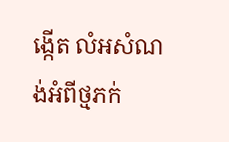ង្កើត លំអសំណង់អំពីថ្មភក់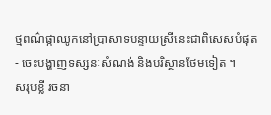ថ្មពណ៌ផ្កាឈូកនៅប្រាសាទបន្ទាយស្រីនេះជាពិសេសបំផុត
- ចេះបង្ហាញទស្សនៈសំណង់ និងបរិស្ថានថែមទៀត ។
សរុបខ្លី រចនា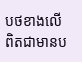បថខាងលើពិតជាមានប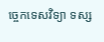ច្ចេកទេសវិទ្យា ទស្ស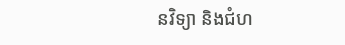នវិទ្យា និងជំហ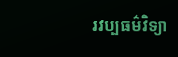រវប្បធម៌វិទ្យា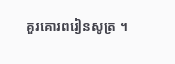គួរគោរពរៀនសូត្រ ។